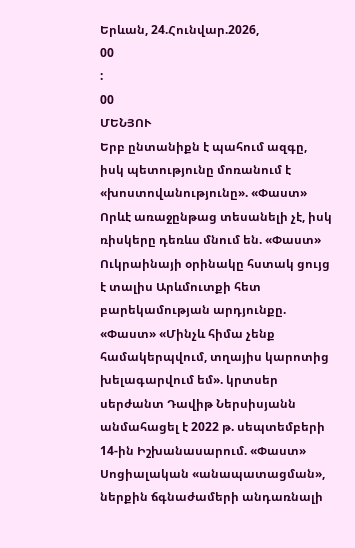Երևան, 24.Հունվար.2026,
00
:
00
ՄԵՆՅՈՒ
Երբ ընտանիքն է պահում ազգը, իսկ պետությունը մոռանում է «խոստովանությունը». «Փաստ» Որևէ առաջընթաց տեսանելի չէ, իսկ ռիսկերը դեռևս մնում են. «Փաստ» Ուկրաինայի օրինակը հստակ ցույց է տալիս Արևմուտքի հետ բարեկամության արդյունքը. «Փաստ» «Մինչև հիմա չենք համակերպվում, տղայիս կարոտից խելագարվում եմ». կրտսեր սերժանտ Դավիթ Ներսիսյանն անմահացել է 2022 թ. սեպտեմբերի 14-ին Իշխանասարում. «Փաստ» Սոցիալական «անապատացման», ներքին ճգնաժամերի անդառնալի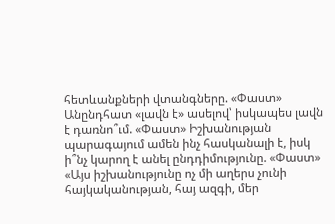հետևանքների վտանգները. «Փաստ» Անընդհատ «լավն է» ասելով՝ իսկապես լավն է դառնո՞ւմ. «Փաստ» Իշխանության պարագայում ամեն ինչ հասկանալի է, իսկ ի՞նչ կարող է անել ընդդիմությունը. «Փաստ» «Այս իշխանությունը ոչ մի աղերս չունի հայկականության, հայ ազգի, մեր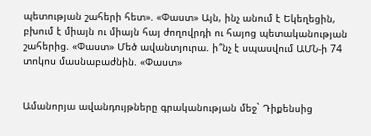պետության շահերի հետ». «Փաստ» Այն, ինչ անում է Եկեղեցին, բխում է միայն ու միայն հայ ժողովրդի ու հայոց պետականության շահերից. «Փաստ» Մեծ ավանտյուրա. ի՞նչ է սպասվում ԱՄՆ-ի 74 տոկոս մասնաբաժնին. «Փաստ»


Ամանորյա ավանդույթները գրականության մեջ` Դիքենսից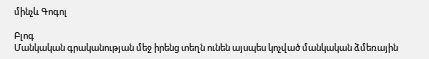մինչև Գոգոլ

Բլոգ
Մանկական գրականության մեջ իրենց տեղն ունեն այսպես կոչված մանկական ձմեռային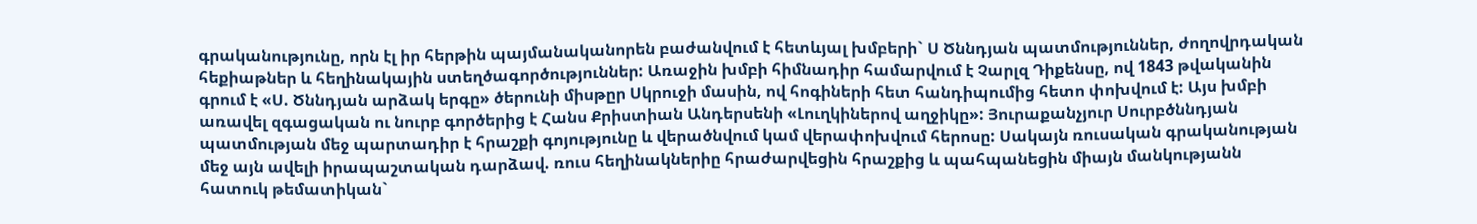գրականությունը, որն էլ իր հերթին պայմանականորեն բաժանվում է հետևյալ խմբերի` Ս Ծննդյան պատմություններ, ժողովրդական հեքիաթներ և հեղինակային ստեղծագործություններ: Առաջին խմբի հիմնադիր համարվում է Չարլզ Դիքենսը, ով 1843 թվականին գրում է «Ս. Ծննդյան արձակ երգը» ծերունի միսթըր Սկրուջի մասին, ով հոգիների հետ հանդիպումից հետո փոխվում է: Այս խմբի առավել զգացական ու նուրբ գործերից է Հանս Քրիստիան Անդերսենի «Լուղկիներով աղջիկը»: Յուրաքանչյուր Սուրբծննդյան պատմության մեջ պարտադիր է հրաշքի գոյությունը և վերածնվում կամ վերափոխվում հերոսը: Սակայն ռուսական գրականության մեջ այն ավելի իրապաշտական դարձավ. ռուս հեղինակներիը հրաժարվեցին հրաշքից և պահպանեցին միայն մանկությանն հատուկ թեմատիկան`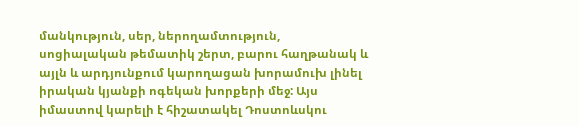մանկություն, սեր, ներողամտություն, սոցիալական թեմատիկ շերտ, բարու հաղթանակ և այլն և արդյունքում կարողացան խորամուխ լինել իրական կյանքի ոգեկան խորքերի մեջ: Այս իմաստով կարելի է հիշատակել Դոստոևսկու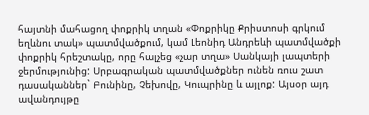հայտնի մահացող փոքրիկ տղան «Փոքրիկը Քրիստոսի գրկում եղևնու տակ» պատմվածքում, կամ Լեոնիդ Անդրեևի պատմվածքի փոքրիկ հրեշտակը, որը հալչեց «չար տղա» Սանկայի լապտերի ջերմությունից: Սրբագրական պատմվածքներ ունեն ռուս շատ դասականներ` Բունինը, Չեխովը, Կուպրինը և այլոք: Այսօր այդ ավանդույթը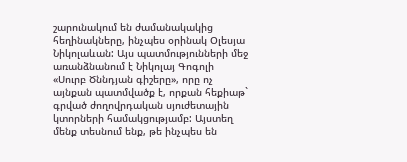շարունակում են ժամանակակից հեղինակները, ինչպես օրինակ Օլեսյա Նիկոլաևան: Այս պատմությունների մեջ առանձնանում է Նիկոլայ Գոգոլի «Սուրբ Ծննդյան գիշերը», որը ոչ այնքան պատմվածք է, որքան հեքիաթ` գրված ժողովրդական սյուժետային կտորների համակցությամբ: Այստեղ մենք տեսնում ենք, թե ինչպես են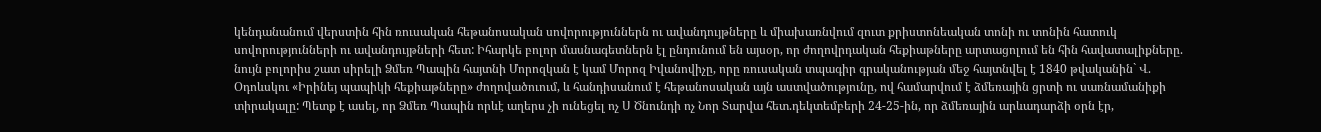կենդանանում վերստին հին ռուսական հեթանոսական սովորություններն ու ավանդույթները և միախառնվում զուտ քրիստոնեական տոնի ու տոնին հատուկ սովորությունների ու ավանդույթների հետ: Իհարկե բոլոր մասնագետներն էլ ընդունում են այսօր, որ ժողովրդական հեքիաթները արտացոլում են հին հավատալիքները. նույն բոլորիս շատ սիրելի Ձմեռ Պապին հայտնի Մորոզկան է կամ Մորոզ Իվանովիչը, որը ռուսական տպագիր գրականության մեջ հայտնվել է 1840 թվականին` Վ. Օդոևսկու «Իրինեյ պապիկի հեքիաթները» ժողովածուում, և հանդիսանում է հեթանոսական այն աստվածությունը, ով համարվում է ձմեռային ցրտի ու սառնամանիքի տիրակալը: Պետք է ասել, որ Ձմեռ Պապին որևէ աղերս չի ունեցել ոչ Ս Ծնունդի ոչ Նոր Տարվա հետ.դեկտեմբերի 24-25-ին, որ ձմեռային արևադարձի օրն էր,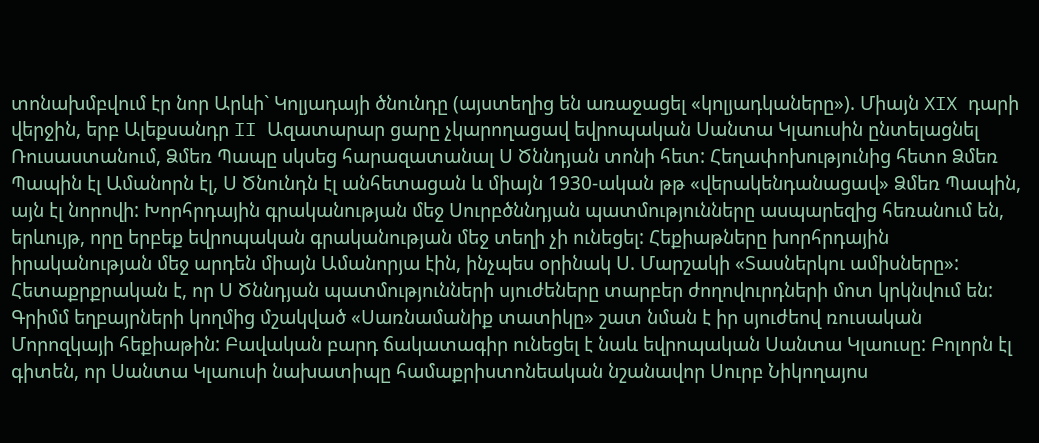տոնախմբվում էր նոր Արևի` Կոլյադայի ծնունդը (այստեղից են առաջացել «կոլյադկաները»). Միայն XIX դարի վերջին, երբ Ալեքսանդր II Ազատարար ցարը չկարողացավ եվրոպական Սանտա Կլաուսին ընտելացնել Ռուսաստանում, Ձմեռ Պապը սկսեց հարազատանալ Ս Ծննդյան տոնի հետ: Հեղափոխությունից հետո Ձմեռ Պապին էլ Ամանորն էլ, Ս Ծնունդն էլ անհետացան և միայն 1930-ական թթ «վերակենդանացավ» Ձմեռ Պապին, այն էլ նորովի: Խորհրդային գրականության մեջ Սուրբծննդյան պատմությունները ասպարեզից հեռանում են, երևույթ, որը երբեք եվրոպական գրականության մեջ տեղի չի ունեցել: Հեքիաթները խորհրդային իրականության մեջ արդեն միայն Ամանորյա էին, ինչպես օրինակ Ս. Մարշակի «Տասներկու ամիսները»: Հետաքրքրական է, որ Ս Ծննդյան պատմությունների սյուժեները տարբեր ժողովուրդների մոտ կրկնվում են: Գրիմմ եղբայրների կողմից մշակված «Սառնամանիք տատիկը» շատ նման է իր սյուժեով ռուսական Մորոզկայի հեքիաթին: Բավական բարդ ճակատագիր ունեցել է նաև եվրոպական Սանտա Կլաուսը: Բոլորն էլ գիտեն, որ Սանտա Կլաուսի նախատիպը համաքրիստոնեական նշանավոր Սուրբ Նիկողայոս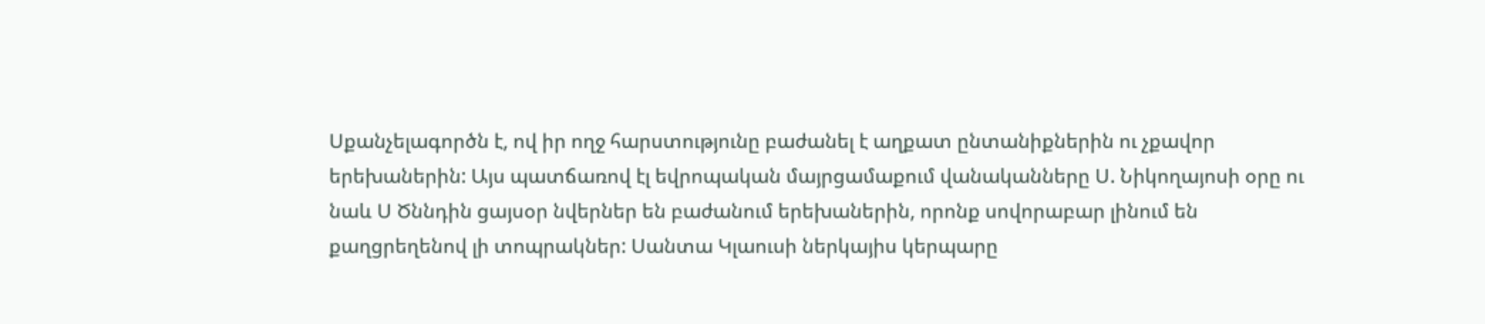Սքանչելագործն է, ով իր ողջ հարստությունը բաժանել է աղքատ ընտանիքներին ու չքավոր երեխաներին: Այս պատճառով էլ եվրոպական մայրցամաքում վանականները Ս. Նիկողայոսի օրը ու նաև Ս Ծննդին ցայսօր նվերներ են բաժանում երեխաներին, որոնք սովորաբար լինում են քաղցրեղենով լի տոպրակներ: Սանտա Կլաուսի ներկայիս կերպարը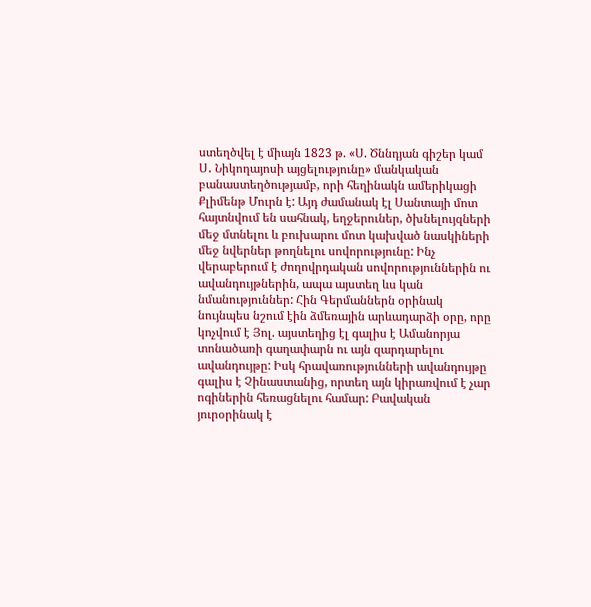ստեղծվել է միայն 1823 թ. «Ս. Ծննդյան գիշեր կամ Ս․ Նիկողայոսի այցելությունը» մանկական բանաստեղծությամբ, որի հեղինակն ամերիկացի Քլիմենթ Մուրն է: Այդ ժամանակ էլ Սանտայի մոտ հայտնվում են սահնակ, եղջերուներ, ծխնելույզների մեջ մտնելու և բուխարու մոտ կախված նասկիների մեջ նվերներ թողնելու սովորությունը: Ինչ վերաբերում է ժողովրդական սովորություններին ու ավանդույթներին, ապա այստեղ ևս կան նմանություններ: Հին Գերմաններն օրինակ նույնպես նշում էին ձմեռային արևադարձի օրը, որը կոչվում է Յոլ. այստեղից էլ գալիս է Ամանորյա տոնածառի գաղափարն ու այն զարդարելու ավանդույթը: Իսկ հրավառությունների ավանդույթը գալիս է Չինաստանից, որտեղ այն կիրառվում է չար ոգիներին հեռացնելու համար: Բավական յուրօրինակ է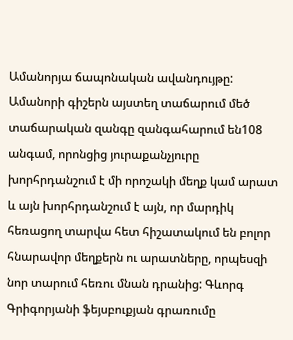Ամանորյա ճապոնական ավանդույթը: Ամանորի գիշերն այստեղ տաճարում մեծ տաճարական զանգը զանգահարում են108 անգամ, որոնցից յուրաքանչյուրը խորհրդանշում է մի որոշակի մեղք կամ արատ և այն խորհրդանշում է այն, որ մարդիկ հեռացող տարվա հետ հիշատակում են բոլոր հնարավոր մեղքերն ու արատները, որպեսզի նոր տարում հեռու մնան դրանից: Գևորգ Գրիգորյանի ֆեյսբուքյան գրառումը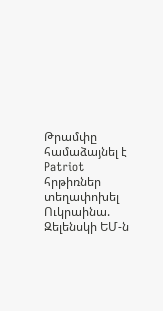Թրամփը համաձայնել է Patriot հրթիռներ տեղափոխել Ուկրաինա. Զելենսկի ԵՄ-ն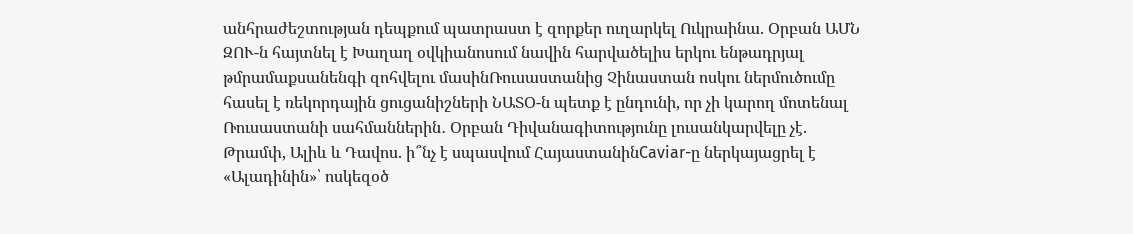անհրաժեշտության դեպքում պատրաստ է զորքեր ուղարկել Ուկրաինա. Օրբան ԱՄՆ ԶՈՒ-ն հայտնել է Խաղաղ օվկիանոսում նավին հարվածելիս երկու ենթադրյալ թմրամաքսանենգի զոհվելու մասինՌուսաստանից Չինաստան ոսկու ներմուծումը հասել է ռեկորդային ցուցանիշների ՆԱՏՕ-ն պետք է ընդունի, որ չի կարող մոտենալ Ռուսաստանի սահմաններին․ Օրբան Դիվանագիտությունը լուսանկարվելը չէ. Թրամփ, Ալիև և Դավոս. ի՞նչ է սպասվում ՀայաստանինCaviar-ը ներկայացրել է «Ալադինին»՝ ոսկեզօծ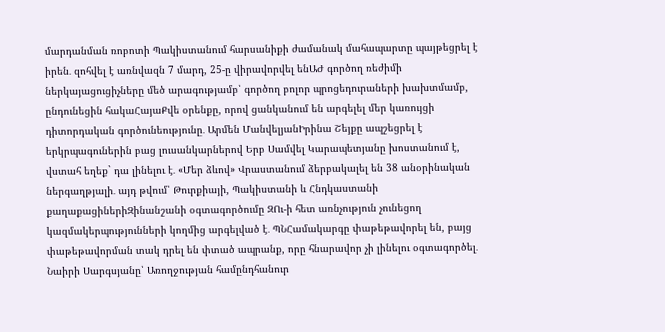մարդանման ռոբոտի Պակիստանում հարսանիքի ժամանակ մահապարտը պայթեցրել է իրեն․ զոհվել է առնվազն 7 մարդ, 25-ը վիրավորվել ենԱԺ գործող ռեժիմի ներկայացուցիչները մեծ արագությամբ՝ գործող բոլոր պրոցեդուրաների խախտմամբ, ընդունեցին հակաՀայաՔվե օրենքը, որով ցանկանում են արգելել մեր կառույցի դիտորդական գործունեությունը․ Արմեն ՄանվելյանԻրինա Շեյքը ապշեցրել է երկրպագուներին բաց լուսանկարներով Երբ Սամվել Կարապետյանը խոստանում է, վստահ եղեք` դա լինելու է․ «Մեր ձևով» Վրաստանում ձերբակալել են 38 անօրինական ներգաղթյալի․ այդ թվում՝ Թուրքիայի, Պակիստանի և Հնդկաստանի քաղաքացիներիԶինանշանի օգտագործումը ԶՈւ-ի հետ առնչություն չունեցող կազմակերպությունների կողմից արգելված է․ ՊՆՀամակարգը փաթեթավորել են, բայց փաթեթավորման տակ դրել են փտած ապրանք, որը հնարավոր չի լինելու օգտագործել․ Նաիրի Սարգսյանը՝ Առողջության համընդհանուր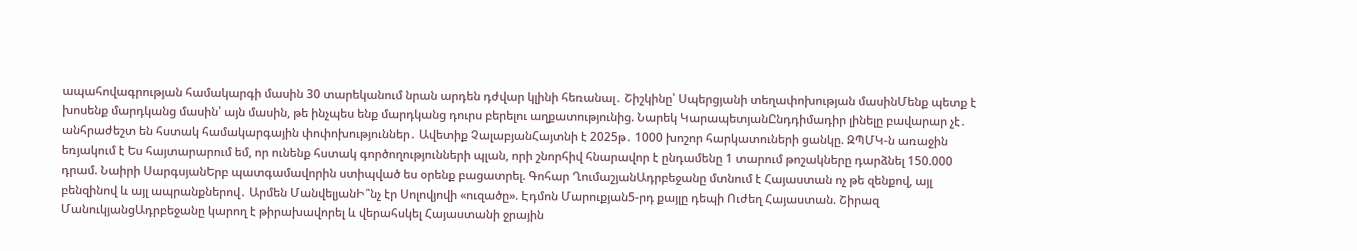ապահովագրության համակարգի մասին 30 տարեկանում նրան արդեն դժվար կլինի հեռանալ․ Շիշկինը՝ Սպերցյանի տեղափոխության մասինՄենք պետք է խոսենք մարդկանց մասին՝ այն մասին, թե ինչպես ենք մարդկանց դուրս բերելու աղքատությունից. Նարեկ ԿարապետյանԸնդդիմադիր լինելը բավարար չէ․ անհրաժեշտ են հստակ համակարգային փոփոխություններ․ Ավետիք ՉալաբյանՀայտնի է 2025թ․ 1000 խոշոր հարկատուների ցանկը. ԶՊՄԿ-ն առաջին եռյակում է Ես հայտարարում եմ, որ ունենք հստակ գործողությունների պլան, որի շնորհիվ հնարավոր է ընդամենը 1 տարում թոշակները դարձնել 150.000 դրամ. Նաիրի ՍարգսյանԵրբ պատգամավորին ստիպված ես օրենք բացատրել. Գոհար ՂումաշյանԱդրբեջանը մտնում է Հայաստան ոչ թե զենքով, այլ բենզինով և այլ ապրանքներով․ Արմեն ՄանվելյանԻ՞նչ էր Սոլովյովի «ուզածը». Էդմոն Մարուքյան5-րդ քայլը դեպի Ուժեղ Հայաստան. Շիրազ ՄանուկյանցԱդրբեջանը կարող է թիրախավորել և վերահսկել Հայաստանի ջրային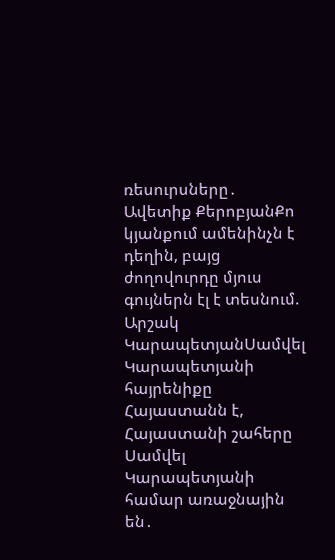ռեսուրսները․ Ավետիք ՔերոբյանՔո կյանքում ամենինչն է դեղին, բայց ժողովուրդը մյուս գույներն էլ է տեսնում. Արշակ ԿարապետյանՍամվել Կարապետյանի հայրենիքը Հայաստանն է, Հայաստանի շահերը Սամվել Կարապետյանի համար առաջնային են․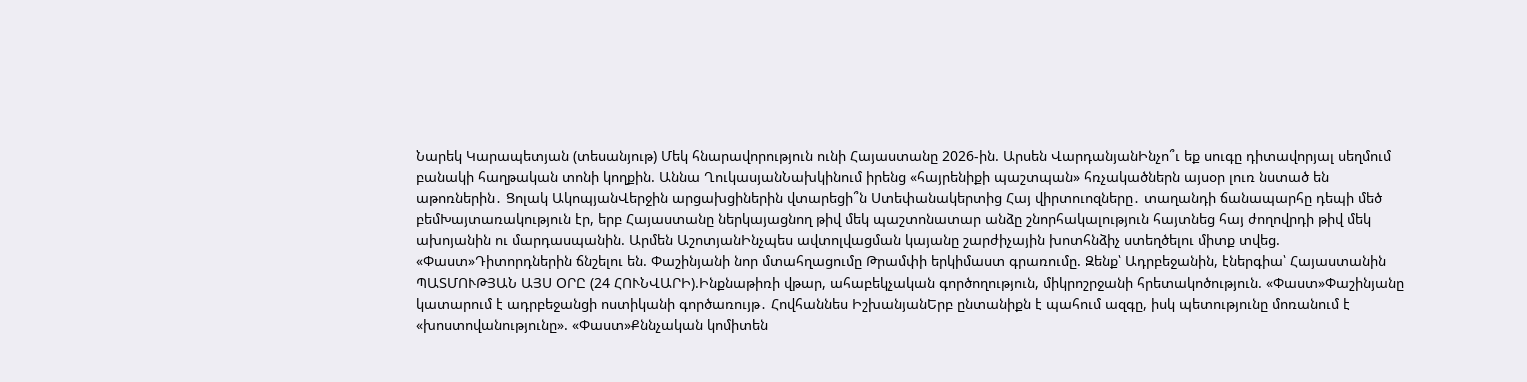Նարեկ Կարապետյան (տեսանյութ) Մեկ հնարավորություն ունի Հայաստանը 2026-ին. Արսեն ՎարդանյանԻնչո՞ւ եք սուգը դիտավորյալ սեղմում բանակի հաղթական տոնի կողքին. Աննա ՂուկասյանՆախկինում իրենց «հայրենիքի պաշտպան» հռչակածներն այսօր լուռ նստած են աթոռներին․ Ցոլակ ԱկոպյանՎերջին արցախցիներին վտարեցի՞ն Ստեփանակերտից Հայ վիրտուոզները․ տաղանդի ճանապարհը դեպի մեծ բեմԽայտառակություն էր, երբ Հայաստանը ներկայացնող թիվ մեկ պաշտոնատար անձը շնորհակալություն հայտնեց հայ ժողովրդի թիվ մեկ ախոյանին ու մարդասպանին. Արմեն ԱշոտյանԻնչպես ավտոլվացման կայանը շարժիչային խոտհնձիչ ստեղծելու միտք տվեց. «Փաստ»Դիտորդներին ճնշելու են. Փաշինյանի նոր մտահղացումը Թրամփի երկիմաստ գրառումը. Զենք՝ Ադրբեջանին, էներգիա՝ Հայաստանին ՊԱՏՄՈՒԹՅԱՆ ԱՅՍ ՕՐԸ (24 ՀՈՒՆՎԱՐԻ).Ինքնաթիռի վթար, ահաբեկչական գործողություն, միկրոշրջանի հրետակոծություն. «Փաստ»Փաշինյանը կատարում է ադրբեջանցի ոստիկանի գործառույթ․ Հովհաննես ԻշխանյանԵրբ ընտանիքն է պահում ազգը, իսկ պետությունը մոռանում է «խոստովանությունը». «Փաստ»Քննչական կոմիտեն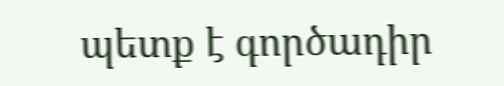պետք է գործադիր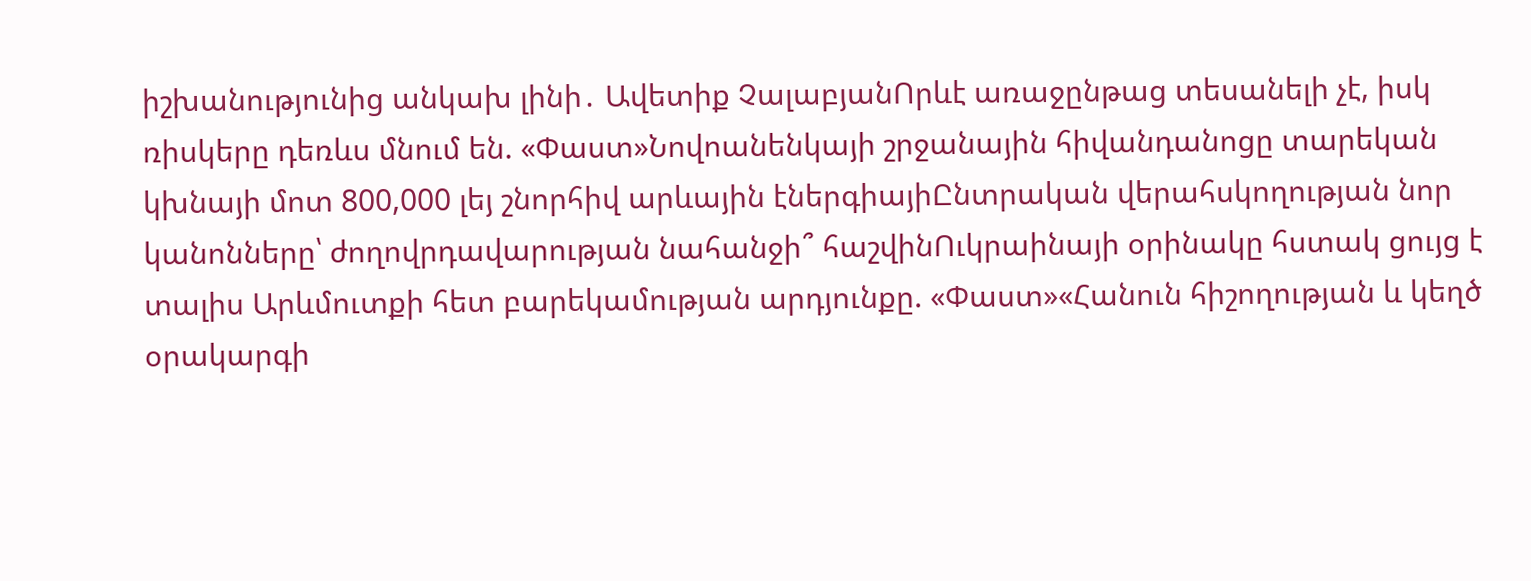իշխանությունից անկախ լինի․ Ավետիք ՉալաբյանՈրևէ առաջընթաց տեսանելի չէ, իսկ ռիսկերը դեռևս մնում են. «Փաստ»Նովոանենկայի շրջանային հիվանդանոցը տարեկան կխնայի մոտ 800,000 լեյ շնորհիվ արևային էներգիայիԸնտրական վերահսկողության նոր կանոնները՝ ժողովրդավարության նահանջի՞ հաշվինՈւկրաինայի օրինակը հստակ ցույց է տալիս Արևմուտքի հետ բարեկամության արդյունքը. «Փաստ»«Հանուն հիշողության և կեղծ օրակարգի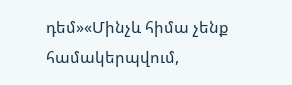դեմ»«Մինչև հիմա չենք համակերպվում,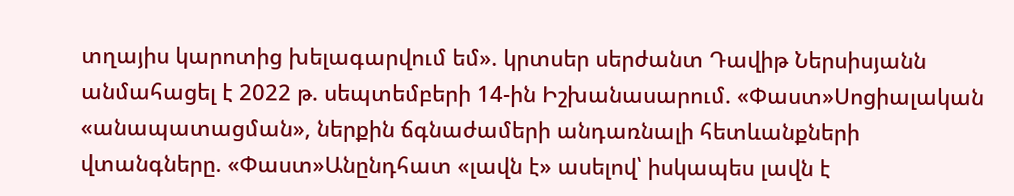տղայիս կարոտից խելագարվում եմ». կրտսեր սերժանտ Դավիթ Ներսիսյանն անմահացել է 2022 թ. սեպտեմբերի 14-ին Իշխանասարում. «Փաստ»Սոցիալական «անապատացման», ներքին ճգնաժամերի անդառնալի հետևանքների վտանգները. «Փաստ»Անընդհատ «լավն է» ասելով՝ իսկապես լավն է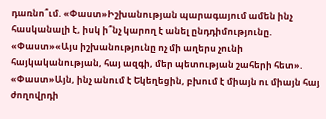դառնո՞ւմ. «Փաստ»Իշխանության պարագայում ամեն ինչ հասկանալի է, իսկ ի՞նչ կարող է անել ընդդիմությունը. «Փաստ»«Այս իշխանությունը ոչ մի աղերս չունի հայկականության, հայ ազգի, մեր պետության շահերի հետ». «Փաստ»Այն, ինչ անում է Եկեղեցին, բխում է միայն ու միայն հայ ժողովրդի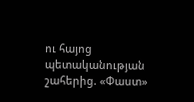ու հայոց պետականության շահերից. «Փաստ»